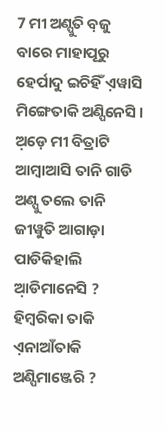7 ମୀ ଅଣ୍ପୁତି ବ଼ଜୁ ବାରେ ମାହାପୂରୁ ହେର୍ପାଦୁ ଇଚିହିଁ ଏ଼ୱାସି ମିଙ୍ଗେତାକି ଅଣ୍ପିନେସି ।
ଅ଼ଡ଼େ ମୀ ବିତ୍ରାଟି ଆମ୍ବାଆସି ତାନି ଗାଡି ଅଣ୍ପୁ ତଲେ ତାନି ଜୀୱୁତି ଆଗାଡ଼ା ପାଡିକିହାଲି ଆ଼ଡିମାନେସି ?
ହିମ୍ବରିକା ତାକି ଏ଼ନାଆଁତାକି ଅଣ୍ପିମାଞ୍ଜେରି ?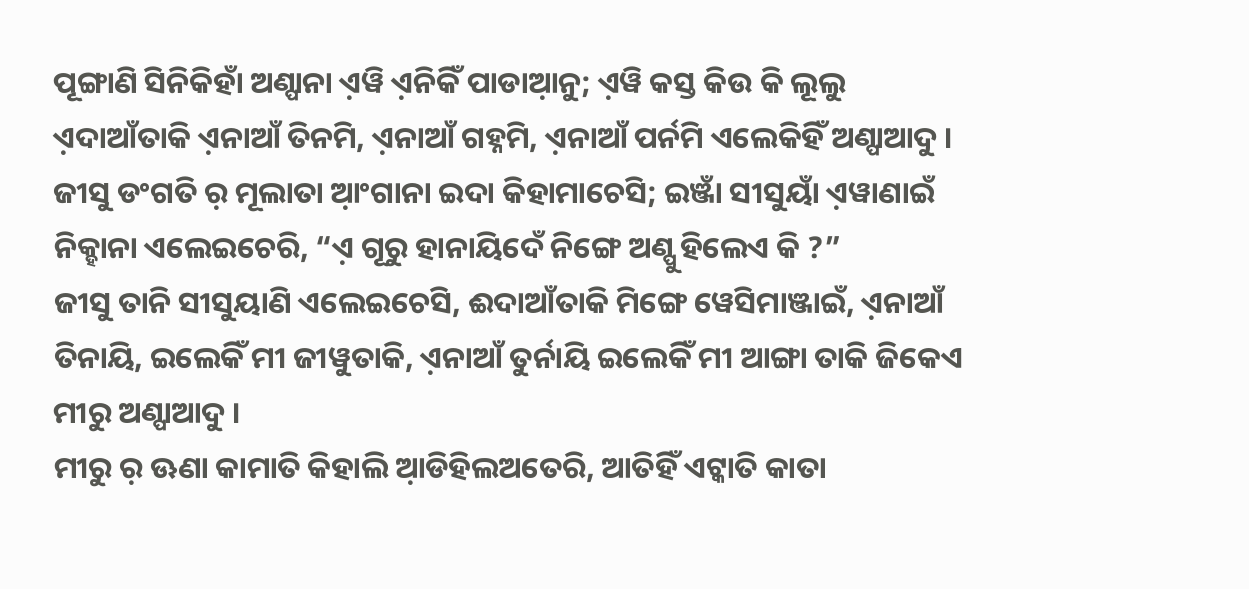ପୂଙ୍ଗାଣି ସିନିକିହାଁ ଅଣ୍ପାନା ଏ଼ୱି ଏ଼ନିକିଁ ପାଡାଆ଼ନୁ; ଏ଼ୱି କସ୍ତ କିଉ କି ଲୂଲୁ
ଏ଼ଦାଆଁତାକି ଏ଼ନାଆଁ ତିନମି, ଏ଼ନାଆଁ ଗହ୍ନମି, ଏ଼ନାଆଁ ପର୍ନମି ଏଲେକିହିଁ ଅଣ୍ପାଆଦୁ ।
ଜୀସୁ ଡଂଗତି ର଼ ମୂଲାତା ଆ଼ଂଗାନା ଇଦା କିହାମାଚେସି; ଇଞ୍ଜାଁ ସୀସୁୟାଁ ଏ଼ୱାଣାଇଁ ନିକ୍ହାନା ଏଲେଇଚେରି, “ଏ଼ ଗୂରୁ ହାନାୟିଦେଁ ନିଙ୍ଗେ ଅଣ୍ପୁ ହିଲେଏ କି ?”
ଜୀସୁ ତାନି ସୀସୁୟାଣି ଏଲେଇଚେସି, ଈଦାଆଁତାକି ମିଙ୍ଗେ ୱେସିମାଞ୍ଜାଇଁ, ଏ଼ନାଆଁ ତିନାୟି, ଇଲେକିଁ ମୀ ଜୀୱୁତାକି, ଏ଼ନାଆଁ ତୁର୍ନାୟି ଇଲେକିଁ ମୀ ଆଙ୍ଗା ତାକି ଜିକେଏ ମୀରୁ ଅଣ୍ପାଆଦୁ ।
ମୀରୁ ର଼ ଊଣା କାମାତି କିହାଲି ଆ଼ଡିହିଲଅତେରି, ଆତିହିଁ ଏଟ୍କାତି କାତା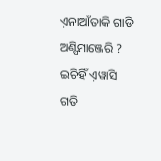ଏ଼ନାଆଁତାକି ଗାଡି ଅଣ୍ପିମାଞ୍ଜେରି ?
ଇଚିହିଁ ଏ଼ୱାସି ଗତି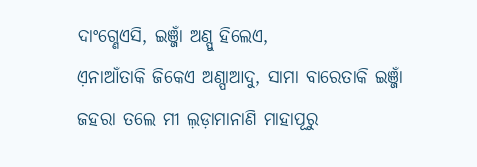ଦାଂଗ୍ଣେଏସି, ଇଞ୍ଜାଁ ଅଣ୍ପୁ ହିଲେଏ,
ଏ଼ନାଆଁତାକି ଜିକେଏ ଅଣ୍ପାଆଦୁ, ସାମା ବାରେତାକି ଇଞ୍ଜାଁ ଜହରା ତଲେ ମୀ ଲ଼ଡ଼ାମାନାଣି ମାହାପୂରୁ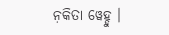ନ଼କିତା ୱେହ୍ଦୁ ।